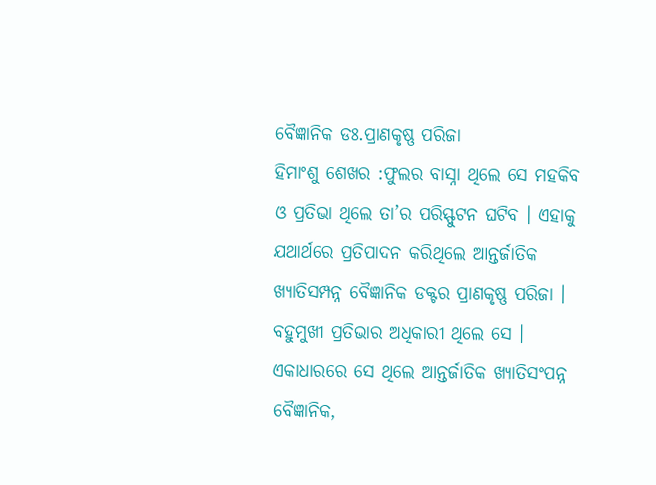ବୈଜ୍ଞାନିକ ଡଃ.ପ୍ରାଣକୃଷ୍ଣ ପରିଜା
ହିମାଂଶୁ ଶେଖର :ଫୁଲର ବାସ୍ନା ଥିଲେ ସେ ମହକିବ ଓ ପ୍ରତିଭା ଥିଲେ ତା’ର ପରିସ୍ଫୁଟନ ଘଟିବ । ଏହାକୁ ଯଥାର୍ଥରେ ପ୍ରତିପାଦନ କରିଥିଲେ ଆନ୍ତର୍ଜାତିକ ଖ୍ୟାତିସମ୍ପନ୍ନ ବୈଜ୍ଞାନିକ ଡକ୍ଟର ପ୍ରାଣକୃଷ୍ଣ ପରିଜା । ବହୁମୁଖୀ ପ୍ରତିଭାର ଅଧିକାରୀ ଥିଲେ ସେ । ଏକାଧାରରେ ସେ ଥିଲେ ଆନ୍ତର୍ଜାତିକ ଖ୍ୟାତିସଂପନ୍ନ ବୈଜ୍ଞାନିକ,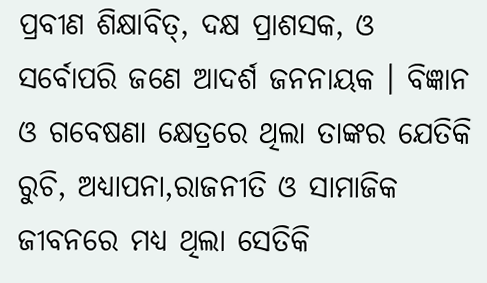ପ୍ରବୀଣ ଶିକ୍ଷାବିତ୍, ଦକ୍ଷ ପ୍ରାଶସକ, ଓ ସର୍ବୋପରି ଜଣେ ଆଦର୍ଶ ଜନନାୟକ । ବିଜ୍ଞାନ ଓ ଗବେଷଣା କ୍ଷେତ୍ରରେ ଥିଲା ତାଙ୍କର ଯେତିକି ରୁଚି, ଅଧ୍ୟାପନା,ରାଜନୀତି ଓ ସାମାଜିକ ଜୀବନରେ ମଧ୍ୟ ଥିଲା ସେତିକି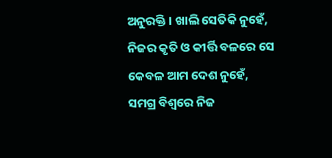ଅନୁରକ୍ତି । ଖାଲି ସେତିକି ନୁହେଁ, ନିଜର କୃତି ଓ କୀର୍ତ୍ତି ବଳରେ ସେ କେବଳ ଆମ ଦେଶ ନୁହେଁ, ସମଗ୍ର ବିଶ୍ୱରେ ନିଜ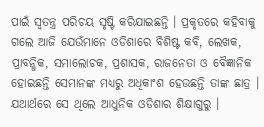ପାଇଁ ସ୍ୱତନ୍ତ୍ର ପରିଚୟ ସୃଷ୍ଟି କରିଯାଇଛନ୍ତି । ପ୍ରକୃତରେ କହିବାକୁ ଗଲେ ଆଜି ଯେଉଁମାନେ ଓଡିଶାରେ ବିଶିଷ୍ଟ କବି, ଲେଖକ, ପ୍ରାବନ୍ଧିକ, ସମାଲୋଚକ, ପ୍ରଶାସକ, ରାଜନେତା ଓ ବୈଜ୍ଞାନିକ ହୋଇଛନ୍ତି ସେମାନଙ୍କ ମଧ୍ୟରୁ ଅଧିକାଂଶ ହେଉଛନ୍ତି ତାଙ୍କ ଛାତ୍ର । ଯଥାର୍ଥରେ ସେ ଥିଲେ ଆଧୁନିକ ଓଡିଶାର ଶିକ୍ଷାଗୁରୁ ।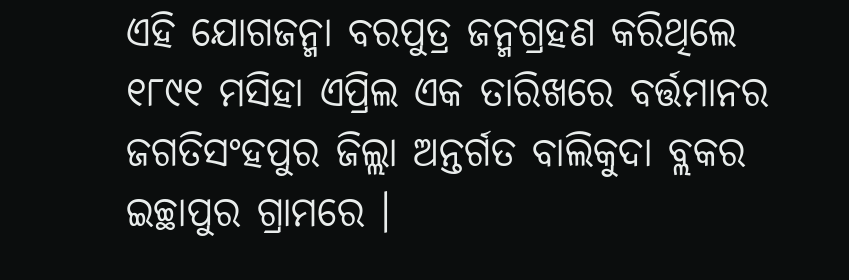ଏହି ଯୋଗଜନ୍ମା ବରପୁତ୍ର ଜନ୍ମଗ୍ରହଣ କରିଥିଲେ ୧୮୯୧ ମସିହା ଏପ୍ରିଲ ଏକ ତାରିଖରେ ବର୍ତ୍ତମାନର ଜଗତିସଂହପୁର ଜିଲ୍ଲା ଅନ୍ତର୍ଗତ ବାଲିକୁଦା ବ୍ଲକର ଇଚ୍ଛାପୁର ଗ୍ରାମରେ ।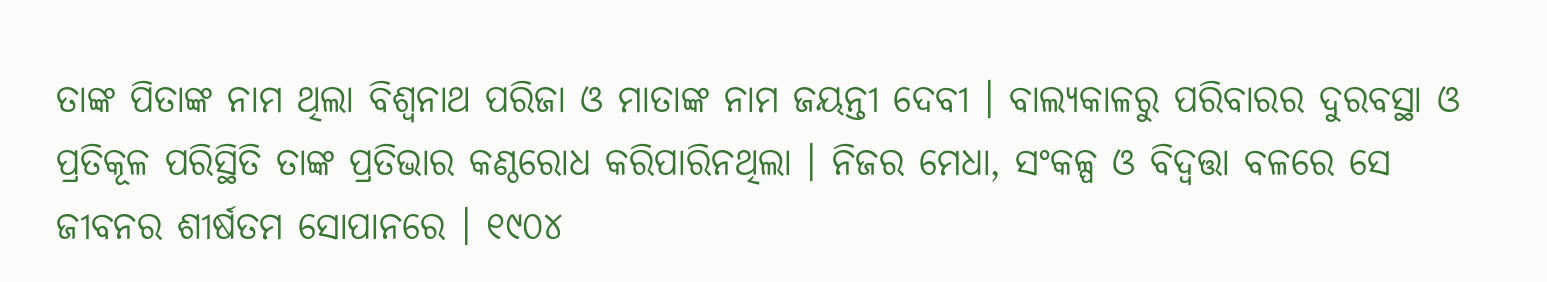ତାଙ୍କ ପିତାଙ୍କ ନାମ ଥିଲା ବିଶ୍ୱନାଥ ପରିଜା ଓ ମାତାଙ୍କ ନାମ ଜୟନ୍ତୀ ଦେବୀ । ବାଲ୍ୟକାଳରୁ ପରିବାରର ଦୁରବସ୍ଥା ଓ ପ୍ରତିକୂଳ ପରିସ୍ଥିତି ତାଙ୍କ ପ୍ରତିଭାର କଣ୍ଠରୋଧ କରିପାରିନଥିଲା । ନିଜର ମେଧା, ସଂକଳ୍ପ ଓ ବିଦ୍ବତ୍ତା ବଳରେ ସେ ଜୀବନର ଶୀର୍ଷତମ ସୋପାନରେ । ୧୯୦୪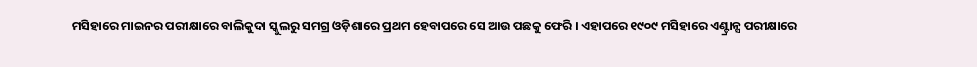ମସିହାରେ ମାଇନର ପରୀକ୍ଷାରେ ବାଲିକୁଦା ସ୍କୁଲରୁ ସମଗ୍ର ଓଡ଼ିଶାରେ ପ୍ରଥମ ହେବାପରେ ସେ ଆଉ ପଛକୁ ଫେରି । ଏହାପରେ ୧୯୦୯ ମସିହାରେ ଏଣ୍ଟ୍ରାନ୍ସ ପରୀକ୍ଷାରେ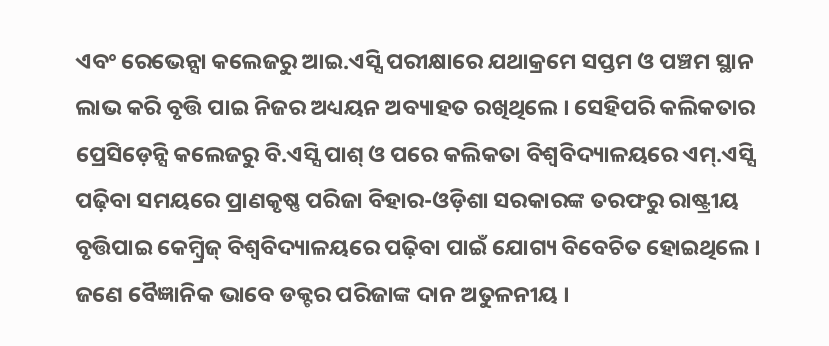ଏବଂ ରେଭେନ୍ସା କଲେଜରୁ ଆଇ.ଏସ୍ସି ପରୀକ୍ଷାରେ ଯଥାକ୍ରମେ ସପ୍ତମ ଓ ପଞ୍ଚମ ସ୍ଥାନ ଲାଭ କରି ବୃତ୍ତି ପାଇ ନିଜର ଅଧ୍ୟୟନ ଅବ୍ୟାହତ ରଖିଥିଲେ । ସେହିପରି କଲିକତାର ପ୍ରେସିଡ଼େନ୍ସି କଲେଜରୁ ବି.ଏସ୍ସି ପାଶ୍ ଓ ପରେ କଲିକତା ବିଶ୍ୱବିଦ୍ୟାଳୟରେ ଏମ୍.ଏସ୍ସି ପଢ଼ିବା ସମୟରେ ପ୍ରାଣକୃଷ୍ଣ ପରିଜା ବିହାର-ଓଡ଼ିଶା ସରକାରଙ୍କ ତରଫରୁ ରାଷ୍ଟ୍ରୀୟ ବୃତ୍ତିପାଇ କେମ୍ବ୍ରିଜ୍ ବିଶ୍ୱବିଦ୍ୟାଳୟରେ ପଢ଼ିବା ପାଇଁ ଯୋଗ୍ୟ ବିବେଚିତ ହୋଇଥିଲେ । ଜଣେ ବୈଜ୍ଞାନିକ ଭାବେ ଡକ୍ଟର ପରିଜାଙ୍କ ଦାନ ଅତୁଳନୀୟ ।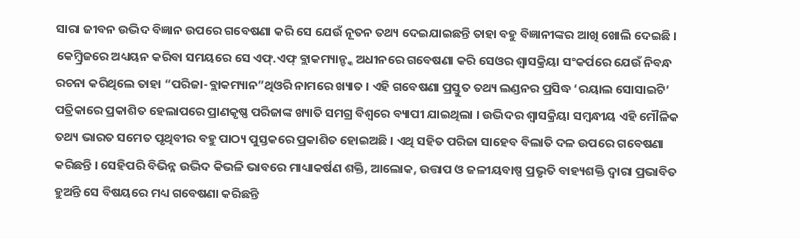ସାରା ଜୀବନ ଉଦ୍ଭିଦ ବିଜ୍ଞାନ ଉପରେ ଗବେଷଣା କରି ସେ ଯେଉଁ ନୂତନ ତଥ୍ୟ ଦେଇଯାଇଛନ୍ତି ତାହା ବହୁ ବିଜ୍ଞାନୀଙ୍କର ଆଖି ଖୋଲି ଦେଇଛି । କେମ୍ବ୍ରିଜରେ ଅଧ୍ୟୟନ କରିବା ସମୟରେ ସେ ଏଫ୍.ଏଫ୍ ବ୍ଲାକମ୍ୟାନ୍ଙ୍କ ଅଧୀନରେ ଗବେଷଣା କରି ସେଓର ଶ୍ୱାସକ୍ରିୟା ସଂକର୍ପରେ ଯେଉଁ ନିବନ୍ଧ ରଚନା କରିଥିଲେ ତାହା “ପରିଜା-ବ୍ଲାକମ୍ୟାନ”ଥିଓରି ନାମରେ ଖ୍ୟାତ । ଏହି ଗବେଷଣା ପ୍ରସ୍ତୁତ ତଥ୍ୟ ଲଣ୍ଡନର ପ୍ରସିଦ୍ଧ ‘ରୟାଲ ସୋସାଇଟି’ ପତ୍ରିକାରେ ପ୍ରକାଶିତ ହେଲାପରେ ପ୍ରାଣକୃଷ୍ଣ ପରିଜାଙ୍କ ଖ୍ୟାତି ସମଗ୍ର ବିଶ୍ୱରେ ବ୍ୟାପୀ ଯାଇଥିଲା । ଉଦ୍ଭିଦର ଶ୍ୱାସକ୍ରିୟା ସମ୍ବନ୍ଧୀୟ ଏହି ମୌଳିକ ତଥ୍ୟ ଭାରତ ସମେତ ପୃଥିବୀର ବହୁ ପାଠ୍ୟ ପୁସ୍ତକରେ ପ୍ରକାଶିତ ହୋଇଅଛି । ଏଥି ସହିତ ପରିଜା ସାହେବ ବିଲାତି ଦଳ ଉପରେ ଗବେଷଣା କରିଛନ୍ତି । ସେହିପରି ବିଭିନ୍ନ ଉଦ୍ଭିଦ କିଭଳି ଭାବରେ ମାଧ୍ୟାକର୍ଷଣ ଶକ୍ତି, ଆଲୋକ, ଉତ୍ତାପ ଓ ଜଳୀୟବାଷ୍ପ ପ୍ରଭୃତି ବାହ୍ୟଶକ୍ତି ଦ୍ୱାରା ପ୍ରଭାବିତ ହୁଅନ୍ତି ସେ ବିଷୟରେ ମଧ୍ୟ ଗବେଷଣା କରିଛନ୍ତି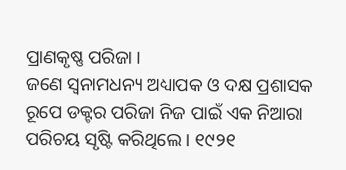ପ୍ରାଣକୃଷ୍ଣ ପରିଜା ।
ଜଣେ ସ୍ୱନାମଧନ୍ୟ ଅଧ୍ୟାପକ ଓ ଦକ୍ଷ ପ୍ରଶାସକ ରୂପେ ଡକ୍ଟର ପରିଜା ନିଜ ପାଇଁ ଏକ ନିଆରା ପରିଚୟ ସୃଷ୍ଟି କରିଥିଲେ । ୧୯୨୧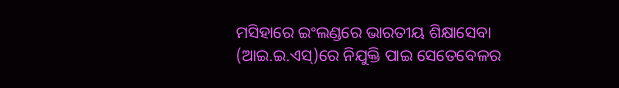ମସିହାରେ ଇଂଲଣ୍ଡରେ ଭାରତୀୟ ଶିକ୍ଷାସେବା (ଆଇ.ଇ.ଏସ୍)ରେ ନିଯୁକ୍ତି ପାଇ ସେତେବେଳର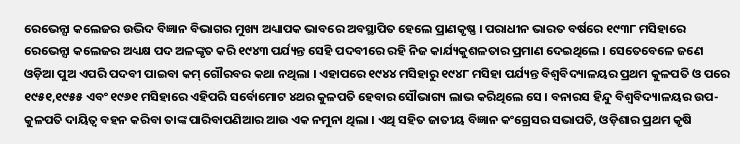ରେଭେନ୍ସା କଲେଜର ଉଦ୍ଭିଦ ବିଜ୍ଞାନ ବିଭାଗର ମୁଖ୍ୟ ଅଧ୍ୟାପକ ଭାବରେ ଅବସ୍ଥାପିତ ହେଲେ ପ୍ରାଣକୃଷ୍ଣ । ପରାଧୀନ ଭାରତ ବର୍ଷରେ ୧୯୩୮ ମସିହାରେ ରେଭେନ୍ସା କଲେଜର ଅଧ୍ୟକ୍ଷ ପଦ ଅଳଙ୍କୃତ କରି ୧୯୪୩ ପର୍ଯ୍ୟନ୍ତ ସେହି ପଦବୀରେ ରହି ନିଜ କାର୍ଯ୍ୟକୁଶଳତାର ପ୍ରମାଣ ଦେଇଥିଲେ । ସେତେବେଳେ ଜଣେ ଓଡ଼ିଆ ପୁଅ ଏପରି ପଦବୀ ପାଇବା କମ୍ ଗୌରବର କଥା ନଥିଲା । ଏହାପରେ ୧୯୪୪ ମସିହାରୁ ୧୯୪୮ ମସିହା ପର୍ଯ୍ୟନ୍ତ ବିଶ୍ୱବିଦ୍ୟାଳୟର ପ୍ରଥମ କୁଳପତି ଓ ପରେ ୧୯୫୧,୧୯୫୫ ଏବଂ ୧୯୬୧ ମସିହାରେ ଏହିପରି ସର୍ବୋମୋଟ ୪ଥର କୁଳପତି ହେବାର ସୌଭାଗ୍ୟ ଲାଭ କରିଥିଲେ ସେ । ବନାରସ ହିନ୍ଦୁ ବିଶ୍ୱବିଦ୍ୟାଳୟର ଉପ-କୁଳପତି ଦାୟିତ୍ୱ ବହନ କରିବା ତାଙ୍କ ପାରିବାପଣିଆର ଆଉ ଏକ ନମୁନା ଥିଲା । ଏଥି ସହିତ ଜାତୀୟ ବିଜ୍ଞାନ କଂଗ୍ରେସର ସଭାପତି, ଓଡ଼ିଶାର ପ୍ରଥମ କୃଷି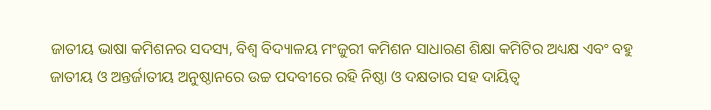ଜାତୀୟ ଭାଷା କମିଶନର ସଦସ୍ୟ, ବିଶ୍ୱ ବିଦ୍ୟାଳୟ ମଂଜୁରୀ କମିଶନ ସାଧାରଣ ଶିକ୍ଷା କମିଟିର ଅଧ୍ୟକ୍ଷ ଏବଂ ବହୁ ଜାତୀୟ ଓ ଅନ୍ତର୍ଜାତୀୟ ଅନୁଷ୍ଠାନରେ ଉଚ୍ଚ ପଦବୀରେ ରହି ନିଷ୍ଠା ଓ ଦକ୍ଷତାର ସହ ଦାୟିତ୍ୱ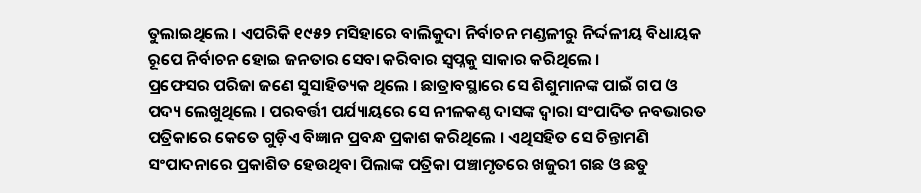ତୁଲାଇଥିଲେ । ଏପରିକି ୧୯୫୨ ମସିହାରେ ବାଲିକୁଦା ନିର୍ବାଚନ ମଣ୍ଡଳୀରୁ ନିର୍ଦ୍ଦଳୀୟ ବିଧାୟକ ରୂପେ ନିର୍ବାଚନ ହୋଇ ଜନତାର ସେବା କରିବାର ସ୍ୱପ୍ନକୁ ସାକାର କରିଥିଲେ ।
ପ୍ରଫେସର ପରିଜା ଜଣେ ସୁସାହିତ୍ୟକ ଥିଲେ । ଛାତ୍ରାବସ୍ଥାରେ ସେ ଶିଶୁମାନଙ୍କ ପାଇଁ ଗପ ଓ ପଦ୍ୟ ଲେଖୁଥିଲେ । ପରବର୍ତ୍ତୀ ପର୍ଯ୍ୟାୟରେ ସେ ନୀଳକଣ୍ଠ ଦାସଙ୍କ ଦ୍ୱାରା ସଂପାଦିତ ନବଭାରତ ପତ୍ରିକାରେ କେତେ ଗୁଡ଼ିଏ ବିଜ୍ଞାନ ପ୍ରବନ୍ଧ ପ୍ରକାଶ କରିଥିଲେ । ଏଥିସହିତ ସେ ଚିନ୍ତାମଣି ସଂପାଦନାରେ ପ୍ରକାଶିତ ହେଉଥିବା ପିଲାଙ୍କ ପତ୍ରିକା ପଞ୍ଚାମୃତରେ ଖଜୁରୀ ଗଛ ଓ ଛତୁ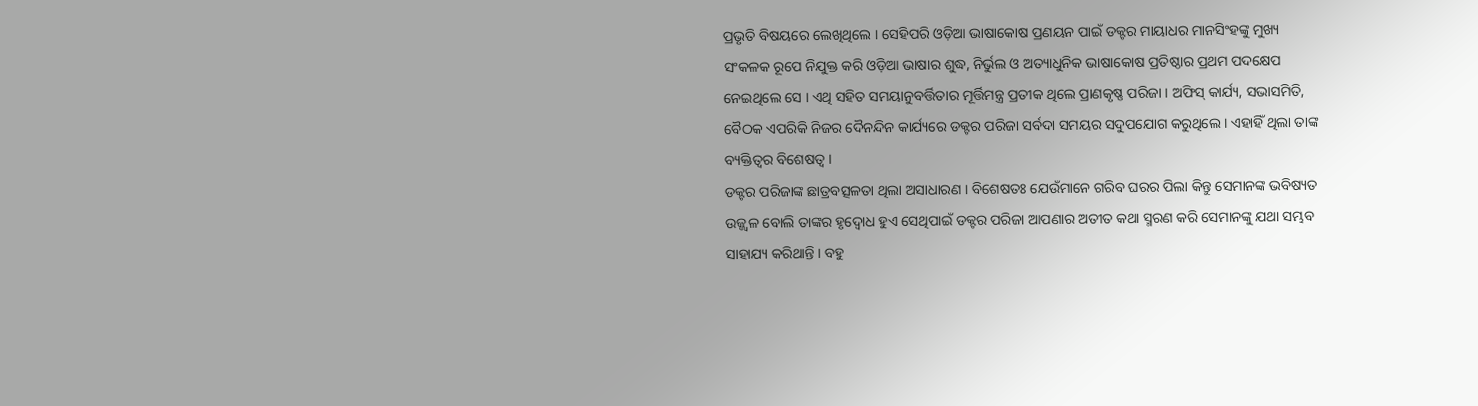ପ୍ରଭୃତି ବିଷୟରେ ଲେଖିଥିଲେ । ସେହିପରି ଓଡ଼ିଆ ଭାଷାକୋଷ ପ୍ରଣୟନ ପାଇଁ ଡକ୍ଟର ମାୟାଧର ମାନସିଂହଙ୍କୁ ମୁଖ୍ୟ ସଂକଳକ ରୂପେ ନିଯୁକ୍ତ କରି ଓଡ଼ିଆ ଭାଷାର ଶୁଦ୍ଧ, ନିର୍ଭୁଲ ଓ ଅତ୍ୟାଧୁନିକ ଭାଷାକୋଷ ପ୍ରତିଷ୍ଠାର ପ୍ରଥମ ପଦକ୍ଷେପ ନେଇଥିଲେ ସେ । ଏଥି ସହିତ ସମୟାନୁବର୍ତ୍ତିତାର ମୂର୍ତ୍ତିମନ୍ତ୍ର ପ୍ରତୀକ ଥିଲେ ପ୍ରାଣକୃଷ୍ଣ ପରିଜା । ଅଫିସ୍ କାର୍ଯ୍ୟ, ସଭାସମିତି, ବୈଠକ ଏପରିକି ନିଜର ଦୈନନ୍ଦିନ କାର୍ଯ୍ୟରେ ଡକ୍ଟର ପରିଜା ସର୍ବଦା ସମୟର ସଦୁପଯୋଗ କରୁଥିଲେ । ଏହାହିଁ ଥିଲା ତାଙ୍କ ବ୍ୟକ୍ତିତ୍ୱର ବିଶେଷତ୍ୱ ।
ଡକ୍ଟର ପରିଜାଙ୍କ ଛାତ୍ରବତ୍ସଳତା ଥିଲା ଅସାଧାରଣ । ବିଶେଷତଃ ଯେଉଁମାନେ ଗରିବ ଘରର ପିଲା କିନ୍ତୁ ସେମାନଙ୍କ ଭବିଷ୍ୟତ ଉଜ୍ଜ୍ୱଳ ବୋଲି ତାଙ୍କର ହୃଦ୍ବୋଧ ହୁଏ ସେଥିପାଇଁ ଡକ୍ଟର ପରିଜା ଆପଣାର ଅତୀତ କଥା ସ୍ମରଣ କରି ସେମାନଙ୍କୁ ଯଥା ସମ୍ଭବ ସାହାଯ୍ୟ କରିଥାନ୍ତି । ବହୁ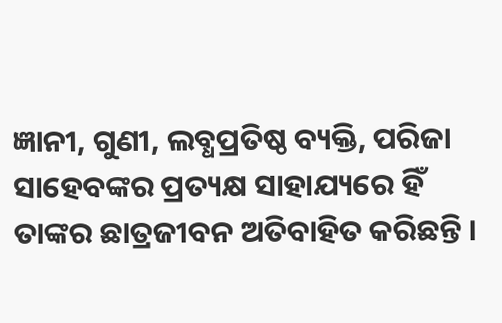ଜ୍ଞାନୀ, ଗୁଣୀ, ଲବ୍ଧପ୍ରତିଷ୍ଠ ବ୍ୟକ୍ତି, ପରିଜା ସାହେବଙ୍କର ପ୍ରତ୍ୟକ୍ଷ ସାହାଯ୍ୟରେ ହିଁ ତାଙ୍କର ଛାତ୍ରଜୀବନ ଅତିବାହିତ କରିଛନ୍ତି ।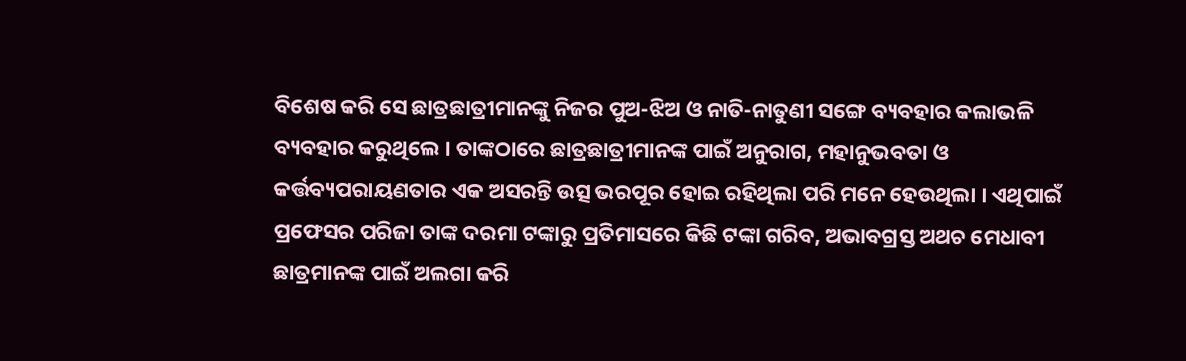ବିଶେଷ କରି ସେ ଛାତ୍ରଛାତ୍ରୀମାନଙ୍କୁ ନିଜର ପୁଅ-ଝିଅ ଓ ନାତି-ନାତୁଣୀ ସଙ୍ଗେ ବ୍ୟବହାର କଲାଭଳି ବ୍ୟବହାର କରୁଥିଲେ । ତାଙ୍କଠାରେ ଛାତ୍ରଛାତ୍ରୀମାନଙ୍କ ପାଇଁ ଅନୁରାଗ, ମହାନୁଭବତା ଓ କର୍ତ୍ତବ୍ୟପରାୟଣତାର ଏକ ଅସରନ୍ତି ଉତ୍ସ ଭରପୂର ହୋଇ ରହିଥିଲା ପରି ମନେ ହେଉଥିଲା । ଏଥିପାଇଁ ପ୍ରଫେସର ପରିଜା ତାଙ୍କ ଦରମା ଟଙ୍କାରୁ ପ୍ରତିମାସରେ କିଛି ଟଙ୍କା ଗରିବ, ଅଭାବଗ୍ରସ୍ତ ଅଥଚ ମେଧାବୀ ଛାତ୍ରମାନଙ୍କ ପାଇଁ ଅଲଗା କରି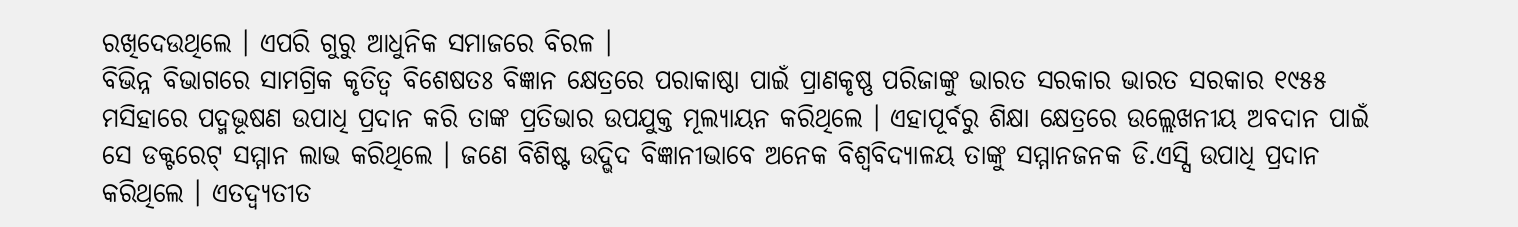ରଖିଦେଉଥିଲେ । ଏପରି ଗୁରୁ ଆଧୁନିକ ସମାଜରେ ବିରଳ ।
ବିଭିନ୍ନ ବିଭାଗରେ ସାମଗ୍ରିକ କୃତିତ୍ୱ ବିଶେଷତଃ ବିଜ୍ଞାନ କ୍ଷେତ୍ରରେ ପରାକାଷ୍ଠା ପାଇଁ ପ୍ରାଣକୃଷ୍ଣ ପରିଜାଙ୍କୁ ଭାରତ ସରକାର ଭାରତ ସରକାର ୧୯୫୫ ମସିହାରେ ପଦ୍ମଭୂଷଣ ଉପାଧି ପ୍ରଦାନ କରି ତାଙ୍କ ପ୍ରତିଭାର ଉପଯୁକ୍ତ ମୂଲ୍ୟାୟନ କରିଥିଲେ । ଏହାପୂର୍ବରୁ ଶିକ୍ଷା କ୍ଷେତ୍ରରେ ଉଲ୍ଲେଖନୀୟ ଅବଦାନ ପାଇଁ ସେ ଡକ୍ଟରେଟ୍ ସମ୍ମାନ ଲାଭ କରିଥିଲେ । ଜଣେ ବିଶିଷ୍ଟ ଉଦ୍ଭିଦ ବିଜ୍ଞାନୀଭାବେ ଅନେକ ବିଶ୍ୱବିଦ୍ୟାଳୟ ତାଙ୍କୁ ସମ୍ମାନଜନକ ଡି.ଏସ୍ସି ଉପାଧି ପ୍ରଦାନ କରିଥିଲେ । ଏତଦ୍ବ୍ୟତୀତ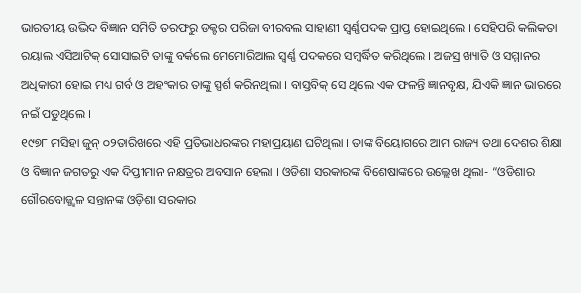ଭାରତୀୟ ଉଦ୍ଭିଦ ବିଜ୍ଞାନ ସମିତି ତରଫରୁ ଡକ୍ଟର ପରିଜା ବୀରବଲ ସାହାଣୀ ସ୍ୱର୍ଣ୍ଣପଦକ ପ୍ରାପ୍ତ ହୋଇଥିଲେ । ସେହିପରି କଲିକତା ରୟାଲ ଏସିଆଟିକ୍ ସୋସାଇଟି ତାଙ୍କୁ ବର୍କଲେ ମେମୋରିଆଲ ସ୍ୱର୍ଣ୍ଣ ପଦକରେ ସମ୍ବର୍ଦ୍ଧିତ କରିଥିଲେ । ଅଜସ୍ର ଖ୍ୟାତି ଓ ସମ୍ମାନର ଅଧିକାରୀ ହୋଇ ମଧ୍ୟ ଗର୍ବ ଓ ଅହଂକାର ତାଙ୍କୁ ସ୍ପର୍ଶ କରିନଥିଲା । ବାସ୍ତବିକ୍ ସେ ଥିଲେ ଏକ ଫଳନ୍ତି ଜ୍ଞାନବୃକ୍ଷ, ଯିଏକି ଜ୍ଞାନ ଭାରରେ ନଇଁ ପଡୁଥିଲେ ।
୧୯୭୮ ମସିହା ଜୁନ୍ ୦୨ତାରିଖରେ ଏହି ପ୍ରତିଭାଧରଙ୍କର ମହାପ୍ରୟାଣ ଘଟିଥିଲା । ତାଙ୍କ ବିୟୋଗରେ ଆମ ରାଜ୍ୟ ତଥା ଦେଶର ଶିକ୍ଷା ଓ ବିଜ୍ଞାନ ଜଗତରୁ ଏକ ଦିପ୍ତୀମାନ ନକ୍ଷତ୍ରର ଅବସାନ ହେଲା । ଓଡିଶା ସରକାରଙ୍କ ବିଶେଷାଙ୍କରେ ଉଲ୍ଲେଖ ଥିଲା- “ଓଡିଶାର ଗୌରବୋଜ୍ଜ୍ୱଳ ସନ୍ତାନଙ୍କ ଓଡ଼ିଶା ସରକାର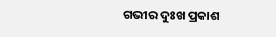ଗଭୀର ଦୁଃଖ ପ୍ରକାଶ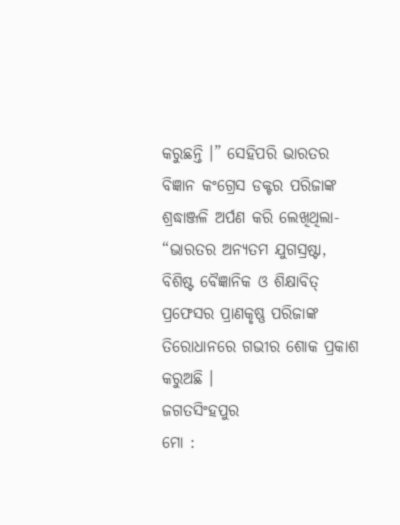କରୁଛନ୍ତି ।” ସେହିପରି ଭାରତର ବିଜ୍ଞାନ କଂଗ୍ରେସ ଡକ୍ଟର ପରିଜାଙ୍କ ଶ୍ରଦ୍ଧାଞ୍ଜଳି ଅର୍ପଣ କରି ଲେଖିଥିଲା- “ଭାରତର ଅନ୍ୟତମ ଯୁଗସ୍ରଷ୍ଟା, ବିଶିଷ୍ଟ ବୈଜ୍ଞାନିକ ଓ ଶିକ୍ଷାବିତ୍ ପ୍ରଫେସର ପ୍ରାଣକୃଷ୍ଣ ପରିଜାଙ୍କ ତିରୋଧାନରେ ଗଭୀର ଶୋକ ପ୍ରକାଶ କରୁଅଛି ।
ଜଗତସିଂହପୁର
ମୋ :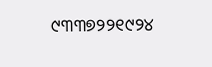୯୩୩୭୨୨୧୯୨୪